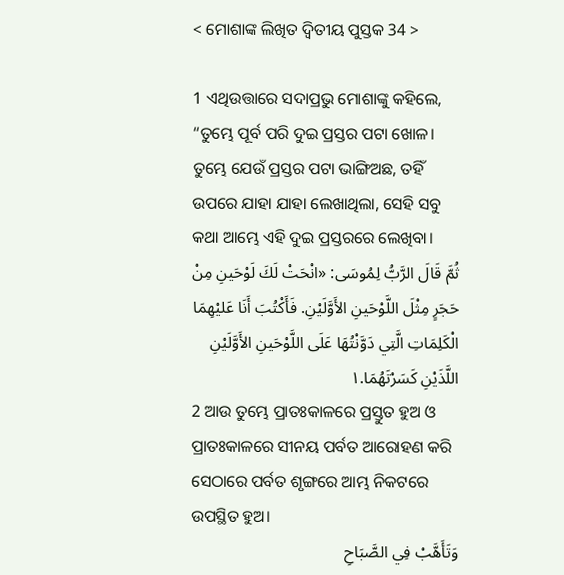< ମୋଶାଙ୍କ ଲିଖିତ ଦ୍ୱିତୀୟ ପୁସ୍ତକ 34 >

1 ଏଥିଉତ୍ତାରେ ସଦାପ୍ରଭୁ ମୋଶାଙ୍କୁ କହିଲେ, “ତୁମ୍ଭେ ପୂର୍ବ ପରି ଦୁଇ ପ୍ରସ୍ତର ପଟା ଖୋଳ। ତୁମ୍ଭେ ଯେଉଁ ପ୍ରସ୍ତର ପଟା ଭାଙ୍ଗିଅଛ, ତହିଁ ଉପରେ ଯାହା ଯାହା ଲେଖାଥିଲା, ସେହି ସବୁ କଥା ଆମ୍ଭେ ଏହି ଦୁଇ ପ୍ରସ୍ତରରେ ଲେଖିବା।
ثُمَّ قَالَ الرَّبُّ لِمُوسَى: «انْحَتْ لَكَ لَوْحَينِ مِنْ حَجَرٍ مِثْلَ اللَّوْحَينِ الأَوَّلَيْنِ. فَأَكْتُبَ أَنَا عَليْهِمَا الْكَلِمَاتِ الَّتِي دَوَّنْتُهَا عَلَى اللَّوْحَينِ الأَوَّلَيْنِ اللَّذَيْنِ كَسَرْتَهُمَا.١
2 ଆଉ ତୁମ୍ଭେ ପ୍ରାତଃକାଳରେ ପ୍ରସ୍ତୁତ ହୁଅ ଓ ପ୍ରାତଃକାଳରେ ସୀନୟ ପର୍ବତ ଆରୋହଣ କରି ସେଠାରେ ପର୍ବତ ଶୃଙ୍ଗରେ ଆମ୍ଭ ନିକଟରେ ଉପସ୍ଥିତ ହୁଅ।
وَتَأَهَّبْ فِي الصَّبَاحِ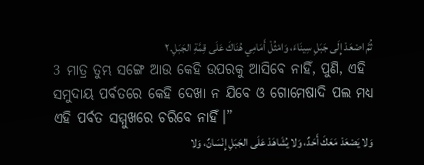ثُمَّ اصْعَدْ إِلَى جَبَلِ سِينَاءَ، وَامْثُلْ أَمَامِي هُنَاكَ عَلَى قِمَّةِ الجَبَلِ.٢
3 ମାତ୍ର ତୁମ୍ଭ ସଙ୍ଗେ ଆଉ କେହି ଉପରକୁ ଆସିବେ ନାହିଁ, ପୁଣି, ଏହି ସମୁଦାୟ ପର୍ବତରେ କେହି ଦେଖା ନ ଯିବେ ଓ ଗୋମେଷାଦି ପଲ ମଧ୍ୟ ଏହି ପର୍ବତ ସମ୍ମୁଖରେ ଚରିବେ ନାହିଁ।”
وَلا يَصْعَدْ مَعَكَ أَحَدٌ، وَلا يُشَاهَدْ عَلَى الجَبَلِ إِنْسَانٌ، وَلا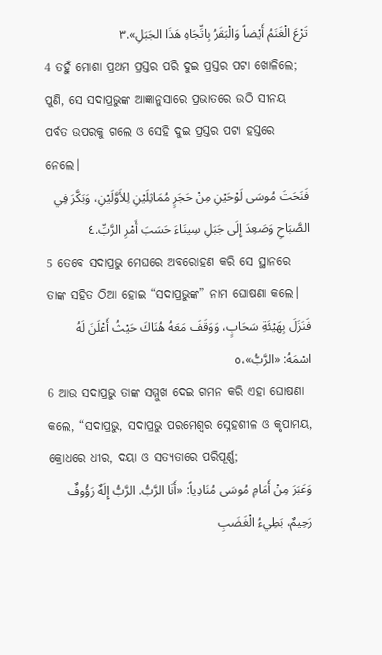تَرْعَ الْغَنَمُ أَيْضاً وَالْبَقَرُ بِاتِّجَاهِ هَذَا الجَبَلِ».٣
4 ତହୁଁ ମୋଶା ପ୍ରଥମ ପ୍ରସ୍ତର ପରି ଦୁଇ ପ୍ରସ୍ତର ପଟା ଖୋଳିଲେ; ପୁଣି, ସେ ସଦାପ୍ରଭୁଙ୍କ ଆଜ୍ଞାନୁସାରେ ପ୍ରଭାତରେ ଉଠି ସୀନୟ ପର୍ବତ ଉପରକୁ ଗଲେ ଓ ସେହି ଦୁଇ ପ୍ରସ୍ତର ପଟା ହସ୍ତରେ ନେଲେ।
فَنَحَتَ مُوسَى لَوْحَيْنِ مِنْ حَجَرٍ مُمَاثِلَيْنِ لِلأَوَّلَيْنِ، وَبَكَّرَ فِي الصَّبَاحِ وَصَعِدَ إِلَى جَبَلِ سِينَاءَ حَسَبَ أَمْرِ الرَّبِّ.٤
5 ତେବେ ସଦାପ୍ରଭୁ ମେଘରେ ଅବରୋହଣ କରି ସେ ସ୍ଥାନରେ ତାଙ୍କ ସହିତ ଠିଆ ହୋଇ “ସଦାପ୍ରଭୁଙ୍କ” ନାମ ଘୋଷଣା କଲେ।
فَنَزَلَ بِهَيْئَةِ سَحَابٍ، وَوَقَفَ مَعَهُ هُنَاكَ حَيْثُ أَعْلَنَ لَهُ اسْمَهُ: «الرَّبُّ»،٥
6 ଆଉ ସଦାପ୍ରଭୁ ତାଙ୍କ ସମ୍ମୁଖ ଦେଇ ଗମନ କରି ଏହା ଘୋଷଣା କଲେ, “ସଦାପ୍ରଭୁ, ସଦାପ୍ରଭୁ ପରମେଶ୍ୱର ସ୍ନେହଶୀଳ ଓ କୃପାମୟ, କ୍ରୋଧରେ ଧୀର, ଦୟା ଓ ସତ୍ୟତାରେ ପରିପୂର୍ଣ୍ଣ;
وَعَبَرَ مِنْ أَمَامِ مُوسَى مُنَادِياً: «أَنَا الرَّبُّ. الرَّبُّ إِلَهٌ رَؤُوفٌ رَحِيمٌ، بَطِيءُ الْغَضَبِ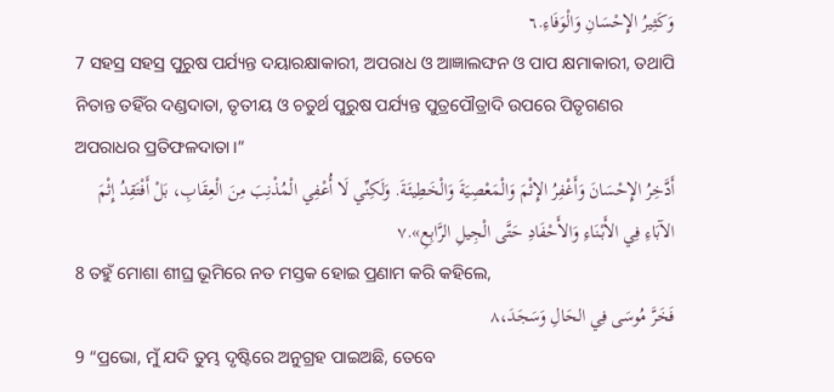وَكَثِيرُ الإِحْسَانِ وَالْوَفَاءِ.٦
7 ସହସ୍ର ସହସ୍ର ପୁରୁଷ ପର୍ଯ୍ୟନ୍ତ ଦୟାରକ୍ଷାକାରୀ, ଅପରାଧ ଓ ଆଜ୍ଞାଲଙ୍ଘନ ଓ ପାପ କ୍ଷମାକାରୀ, ତଥାପି ନିତାନ୍ତ ତହିଁର ଦଣ୍ଡଦାତା, ତୃତୀୟ ଓ ଚତୁର୍ଥ ପୁରୁଷ ପର୍ଯ୍ୟନ୍ତ ପୁତ୍ରପୌତ୍ରାଦି ଉପରେ ପିତୃଗଣର ଅପରାଧର ପ୍ରତିଫଳଦାତା।”
أَدَّخِرُ الإِحْسَانَ وَأَغْفِرُ الإِثْمَ وَالْمَعْصِيَةَ وَالْخَطِيئَةَ. وَلَكِنِّي لَا أُعْفِي الْمُذْنِبَ مِنَ الْعِقَابِ، بَلْ أَفْتَقِدُ إِثْمَ الآبَاءِ فِي الأَبْنَاءِ وَالأَحْفَادِ حَتَّى الْجِيلِ الرَّابِعِ».٧
8 ତହୁଁ ମୋଶା ଶୀଘ୍ର ଭୂମିରେ ନତ ମସ୍ତକ ହୋଇ ପ୍ରଣାମ କରି କହିଲେ,
فَخَرَّ مُوسَى فِي الحَالِ وَسَجَدَ،٨
9 “ପ୍ରଭୋ, ମୁଁ ଯଦି ତୁମ୍ଭ ଦୃଷ୍ଟିରେ ଅନୁଗ୍ରହ ପାଇଅଛି, ତେବେ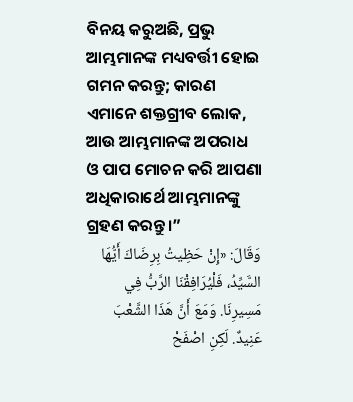ବିନୟ କରୁଅଛି, ପ୍ରଭୁ ଆମ୍ଭମାନଙ୍କ ମଧ୍ୟବର୍ତ୍ତୀ ହୋଇ ଗମନ କରନ୍ତୁ; କାରଣ ଏମାନେ ଶକ୍ତଗ୍ରୀବ ଲୋକ, ଆଉ ଆମ୍ଭମାନଙ୍କ ଅପରାଧ ଓ ପାପ ମୋଚନ କରି ଆପଣା ଅଧିକାରାର୍ଥେ ଆମ୍ଭମାନଙ୍କୁ ଗ୍ରହଣ କରନ୍ତୁ।”
وَقَالَ: «إِنْ حَظِيتُ بِرِضَاكَ أَيُّهَا السَّيِّدُ، فَلْيُرَافِقْنَا الرَّبُّ فِي مَسِيرِنَا. وَمَعَ أَنَّ هَذَا الشَّعْبَ عَنِيدٌ. لَكِنِ اصْفَحْ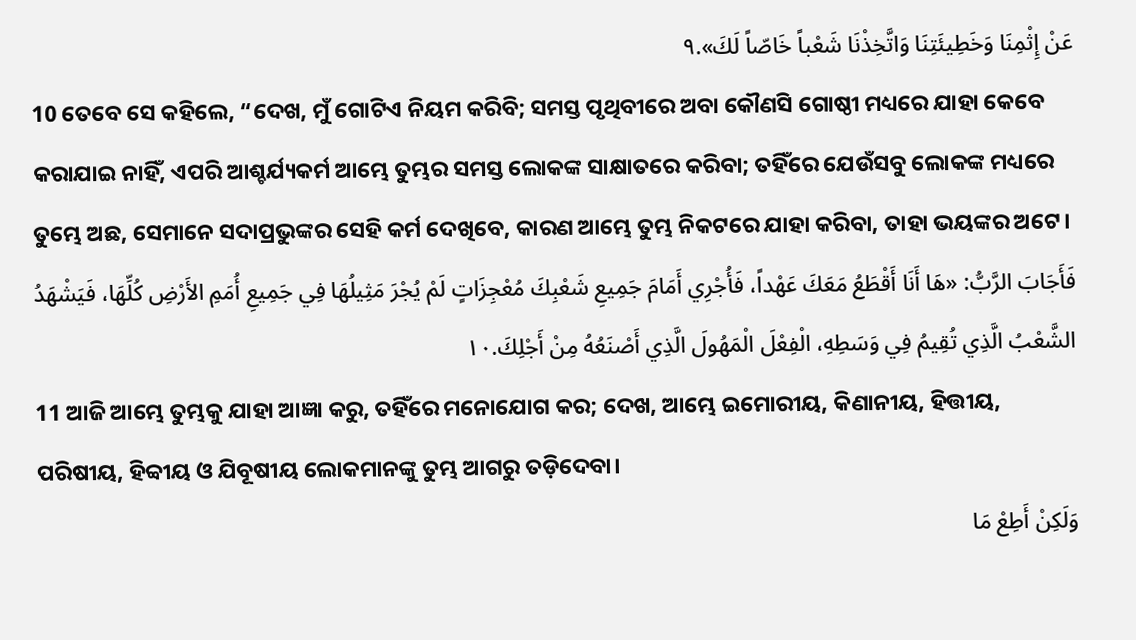عَنْ إِثْمِنَا وَخَطِيئَتِنَا وَاتَّخِذْنَا شَعْباً خَاصّاً لَكَ».٩
10 ତେବେ ସେ କହିଲେ, “ଦେଖ, ମୁଁ ଗୋଟିଏ ନିୟମ କରିବି; ସମସ୍ତ ପୃଥିବୀରେ ଅବା କୌଣସି ଗୋଷ୍ଠୀ ମଧ୍ୟରେ ଯାହା କେବେ କରାଯାଇ ନାହିଁ, ଏପରି ଆଶ୍ଚର୍ଯ୍ୟକର୍ମ ଆମ୍ଭେ ତୁମ୍ଭର ସମସ୍ତ ଲୋକଙ୍କ ସାକ୍ଷାତରେ କରିବା; ତହିଁରେ ଯେଉଁସବୁ ଲୋକଙ୍କ ମଧ୍ୟରେ ତୁମ୍ଭେ ଅଛ, ସେମାନେ ସଦାପ୍ରଭୁଙ୍କର ସେହି କର୍ମ ଦେଖିବେ, କାରଣ ଆମ୍ଭେ ତୁମ୍ଭ ନିକଟରେ ଯାହା କରିବା, ତାହା ଭୟଙ୍କର ଅଟେ।
فَأَجَابَ الرَّبُّ: «هَا أَنَا أَقْطَعُ مَعَكَ عَهْداً، فَأُجْرِي أَمَامَ جَمِيعِ شَعْبِكَ مُعْجِزَاتٍ لَمْ يُجْرَ مَثِيلُهَا فِي جَمِيعِ أُمَمِ الأَرْضِ كُلِّهَا، فَيَشْهَدُ الشَّعْبُ الَّذِي تُقِيمُ فِي وَسَطِهِ، الْفِعْلَ الْمَهُولَ الَّذِي أَصْنَعُهُ مِنْ أَجْلِكَ.١٠
11 ଆଜି ଆମ୍ଭେ ତୁମ୍ଭକୁ ଯାହା ଆଜ୍ଞା କରୁ, ତହିଁରେ ମନୋଯୋଗ କର; ଦେଖ, ଆମ୍ଭେ ଇମୋରୀୟ, କିଣାନୀୟ, ହିତ୍ତୀୟ, ପରିଷୀୟ, ହିବ୍ବୀୟ ଓ ଯିବୂଷୀୟ ଲୋକମାନଙ୍କୁ ତୁମ୍ଭ ଆଗରୁ ତଡ଼ିଦେବା।
وَلَكِنْ أَطِعْ مَا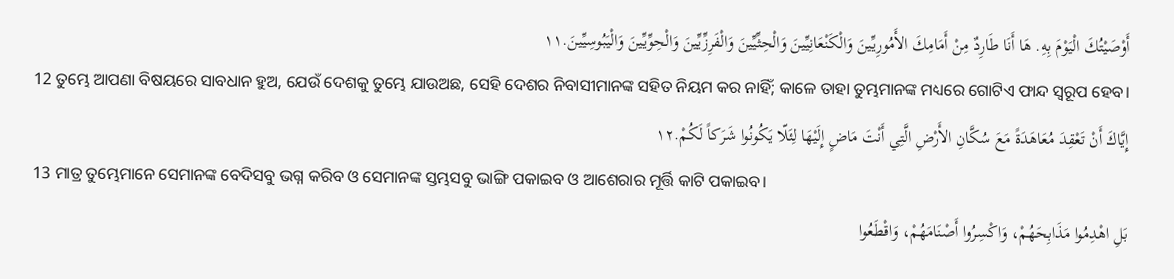أَوْصَيْتُكَ الْيَوْمَ بِهِ. هَا أَنَا طَارِدٌ مِنْ أَمَامِكَ الأَمُورِيِّينَ وَالْكَنْعَانِيِّينَ وَالْحِثِّيِّينَ وَالْفَرِزِّيِّينَ وَالْحِوِّيِّينَ وَالْيَبُوسِيِّينَ.١١
12 ତୁମ୍ଭେ ଆପଣା ବିଷୟରେ ସାବଧାନ ହୁଅ, ଯେଉଁ ଦେଶକୁ ତୁମ୍ଭେ ଯାଉଅଛ, ସେହି ଦେଶର ନିବାସୀମାନଙ୍କ ସହିତ ନିୟମ କର ନାହିଁ; କାଳେ ତାହା ତୁମ୍ଭମାନଙ୍କ ମଧ୍ୟରେ ଗୋଟିଏ ଫାନ୍ଦ ସ୍ୱରୂପ ହେବ।
إِيَّاكَ أَنْ تَعْقِدَ مُعَاهَدَةً مَعَ سُكَّانِ الأَرْضِ الَّتِي أَنْتَ مَاضٍ إِلَيْهَا لِئَلّا يَكُونُوا شَرَكاً لَكُمْ.١٢
13 ମାତ୍ର ତୁମ୍ଭେମାନେ ସେମାନଙ୍କ ବେଦିସବୁ ଭଗ୍ନ କରିବ ଓ ସେମାନଙ୍କ ସ୍ତମ୍ଭସବୁ ଭାଙ୍ଗି ପକାଇବ ଓ ଆଶେରାର ମୂର୍ତ୍ତି କାଟି ପକାଇବ।
بَلِ اهْدِمُوا مَذَابِحَهُمْ، وَاكْسِرُوا أَصْنَامَهُمْ، وَاقْطَعُوا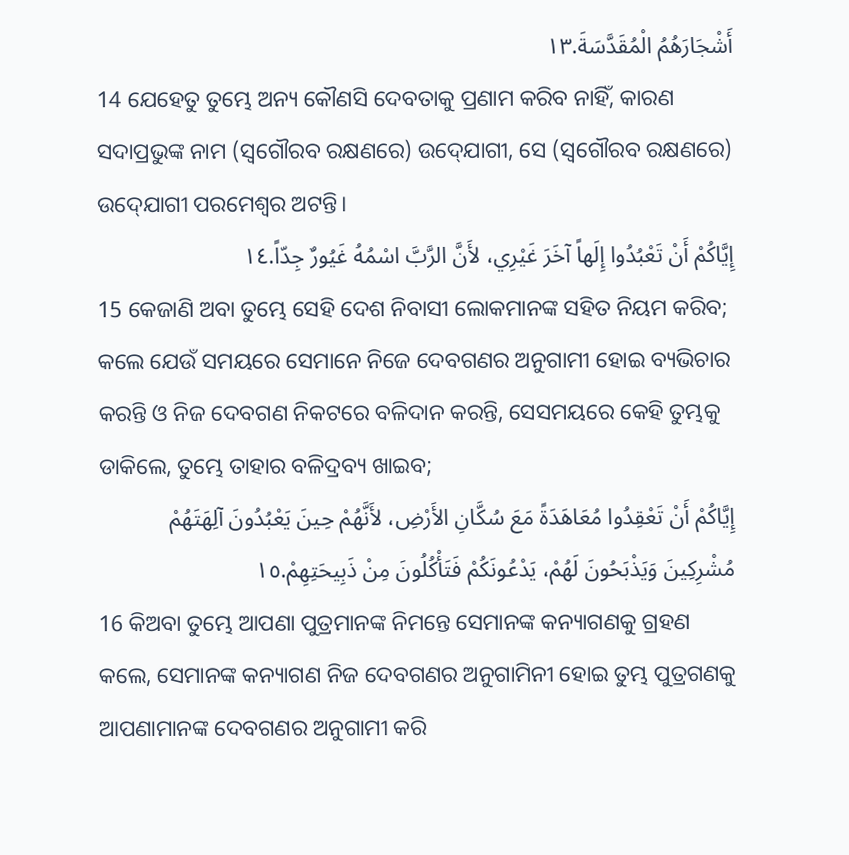أَشْجَارَهُمُ الْمُقَدَّسَةَ.١٣
14 ଯେହେତୁ ତୁମ୍ଭେ ଅନ୍ୟ କୌଣସି ଦେବତାକୁ ପ୍ରଣାମ କରିବ ନାହିଁ, କାରଣ ସଦାପ୍ରଭୁଙ୍କ ନାମ (ସ୍ୱଗୌରବ ରକ୍ଷଣରେ) ଉଦ୍‍ଯୋଗୀ, ସେ (ସ୍ୱଗୌରବ ରକ୍ଷଣରେ) ଉଦ୍‍ଯୋଗୀ ପରମେଶ୍ୱର ଅଟନ୍ତି।
إِيَّاكُمْ أَنْ تَعْبُدُوا إِلَهاً آخَرَ غَيْرِي، لأَنَّ الرَّبَّ اسْمُهُ غَيُورٌ جِدّاً.١٤
15 କେଜାଣି ଅବା ତୁମ୍ଭେ ସେହି ଦେଶ ନିବାସୀ ଲୋକମାନଙ୍କ ସହିତ ନିୟମ କରିବ; କଲେ ଯେଉଁ ସମୟରେ ସେମାନେ ନିଜେ ଦେବଗଣର ଅନୁଗାମୀ ହୋଇ ବ୍ୟଭିଚାର କରନ୍ତି ଓ ନିଜ ଦେବଗଣ ନିକଟରେ ବଳିଦାନ କରନ୍ତି, ସେସମୟରେ କେହି ତୁମ୍ଭକୁ ଡାକିଲେ, ତୁମ୍ଭେ ତାହାର ବଳିଦ୍ରବ୍ୟ ଖାଇବ;
إِيَّاكُمْ أَنْ تَعْقِدُوا مُعَاهَدَةً مَعَ سُكَّانِ الأَرْضِ، لأَنَّهُمْ حِينَ يَعْبُدُونَ آلِهَتَهُمْ مُشْرِكِينَ وَيَذْبَحُونَ لَهُمْ، يَدْعُونَكُمْ فَتَأْكُلُونَ مِنْ ذَبِيحَتِهِمْ.١٥
16 କିଅବା ତୁମ୍ଭେ ଆପଣା ପୁତ୍ରମାନଙ୍କ ନିମନ୍ତେ ସେମାନଙ୍କ କନ୍ୟାଗଣକୁ ଗ୍ରହଣ କଲେ, ସେମାନଙ୍କ କନ୍ୟାଗଣ ନିଜ ଦେବଗଣର ଅନୁଗାମିନୀ ହୋଇ ତୁମ୍ଭ ପୁତ୍ରଗଣକୁ ଆପଣାମାନଙ୍କ ଦେବଗଣର ଅନୁଗାମୀ କରି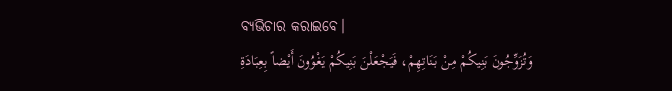ବ୍ୟଭିଚାର କରାଇବେ।
وَتُزَوِّجُونَ بَنِيكُمْ مِنْ بَنَاتِهِمْ، فَيَجْعَلْنَ بَنِيكُمْ يَغْوُونَ أَيْضاً بِعِبَادَةِ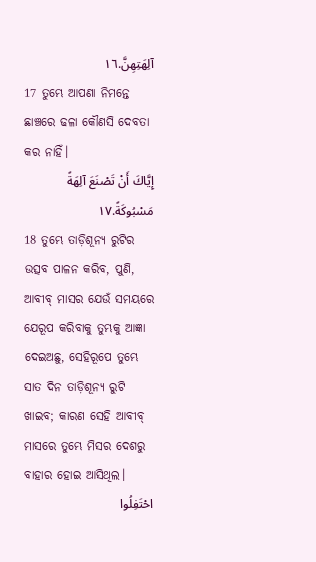آلِهَتِهِنَّ.١٦
17 ତୁମ୍ଭେ ଆପଣା ନିମନ୍ତେ ଛାଞ୍ଚରେ ଢଳା କୌଣସି ଦେବତା କର ନାହିଁ।
إِيَّاكَ أَنْ تَصْنَعَ آلِهَةً مَسْبُوكَةً.١٧
18 ତୁମ୍ଭେ ତାଡ଼ିଶୂନ୍ୟ ରୁଟିର ଉତ୍ସବ ପାଳନ କରିବ, ପୁଣି, ଆବୀବ୍‍ ମାସର ଯେଉଁ ସମୟରେ ଯେରୂପ କରିବାକୁ ତୁମ୍ଭକୁ ଆଜ୍ଞା ଦେଇଅଛୁ, ସେହିରୂପେ ତୁମ୍ଭେ ସାତ ଦିନ ତାଡ଼ିଶୂନ୍ୟ ରୁଟି ଖାଇବ; କାରଣ ସେହି ଆବୀବ୍‍ ମାସରେ ତୁମ୍ଭେ ମିସର ଦେଶରୁ ବାହାର ହୋଇ ଆସିଥିଲ।
احْتَفِلُوا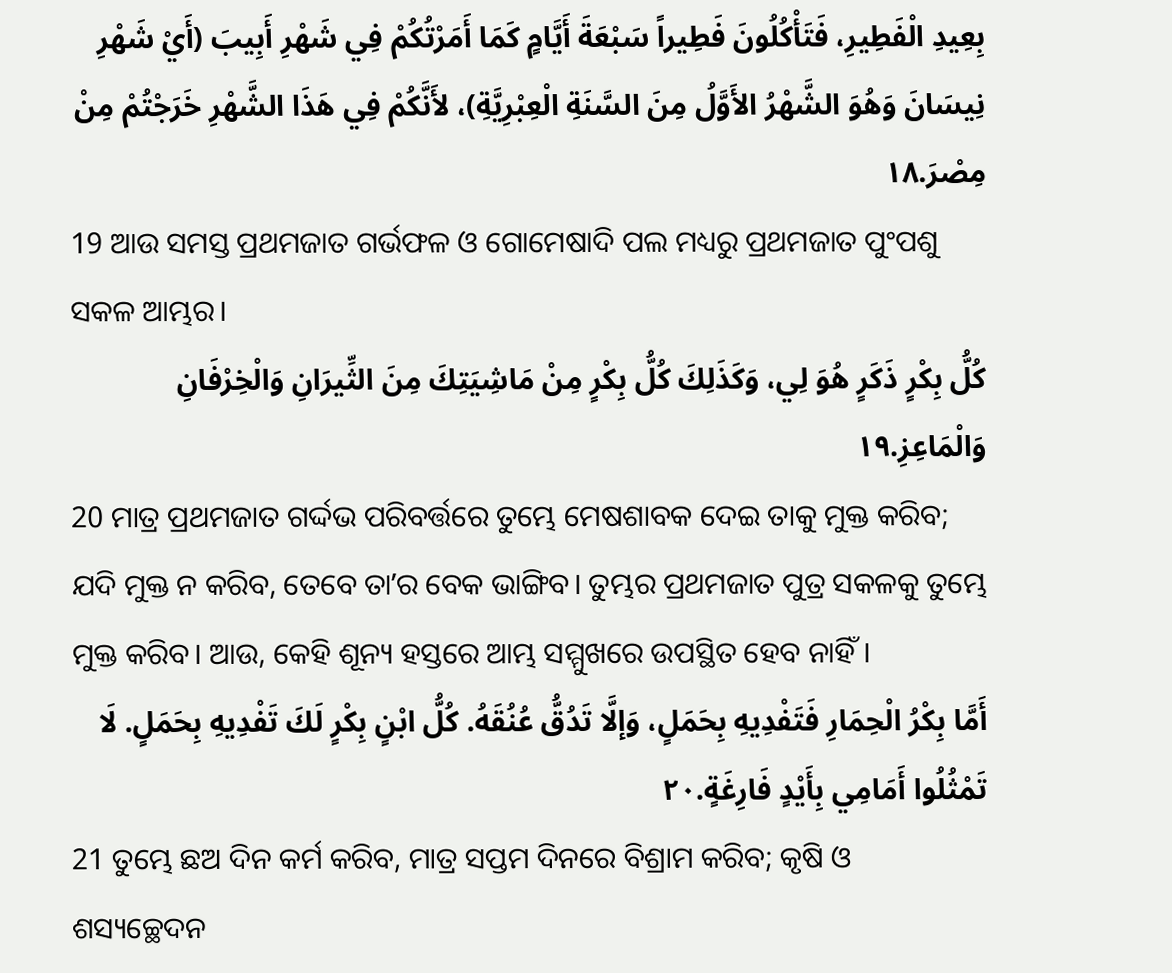بِعِيدِ الْفَطِيرِ، فَتَأْكُلُونَ فَطِيراً سَبْعَةَ أَيَّامٍ كَمَا أَمَرْتُكُمْ فِي شَهْرِ أَبِيبَ (أَيْ شَهْرِ نِيسَانَ وَهُوَ الشَّهْرُ الأَوَّلُ مِنَ السَّنَةِ الْعِبْرِيَّةِ)، لأَنَّكُمْ فِي هَذَا الشَّهْرِ خَرَجْتُمْ مِنْ مِصْرَ.١٨
19 ଆଉ ସମସ୍ତ ପ୍ରଥମଜାତ ଗର୍ଭଫଳ ଓ ଗୋମେଷାଦି ପଲ ମଧ୍ୟରୁ ପ୍ରଥମଜାତ ପୁଂପଶୁ ସକଳ ଆମ୍ଭର।
كُلُّ بِكْرٍ ذَكَرٍ هُوَ لِي، وَكَذَلِكَ كُلُّ بِكْرٍ مِنْ مَاشِيَتِكَ مِنَ الثِّيرَانِ وَالْخِرْفَانِ وَالْمَاعِزِ.١٩
20 ମାତ୍ର ପ୍ରଥମଜାତ ଗର୍ଦ୍ଦଭ ପରିବର୍ତ୍ତରେ ତୁମ୍ଭେ ମେଷଶାବକ ଦେଇ ତାକୁ ମୁକ୍ତ କରିବ; ଯଦି ମୁକ୍ତ ନ କରିବ, ତେବେ ତାʼର ବେକ ଭାଙ୍ଗିବ। ତୁମ୍ଭର ପ୍ରଥମଜାତ ପୁତ୍ର ସକଳକୁ ତୁମ୍ଭେ ମୁକ୍ତ କରିବ। ଆଉ, କେହି ଶୂନ୍ୟ ହସ୍ତରେ ଆମ୍ଭ ସମ୍ମୁଖରେ ଉପସ୍ଥିତ ହେବ ନାହିଁ।
أَمَّا بِكْرُ الْحِمَارِ فَتَفْدِيهِ بِحَمَلٍ، وَإلَّا تَدُقُّ عُنُقَهُ. كُلُّ ابْنٍ بِكْرٍ لَكَ تَفْدِيهِ بِحَمَلٍ. لَا تَمْثُلُوا أَمَامِي بِأَيْدٍ فَارِغَةٍ.٢٠
21 ତୁମ୍ଭେ ଛଅ ଦିନ କର୍ମ କରିବ, ମାତ୍ର ସପ୍ତମ ଦିନରେ ବିଶ୍ରାମ କରିବ; କୃଷି ଓ ଶସ୍ୟଚ୍ଛେଦନ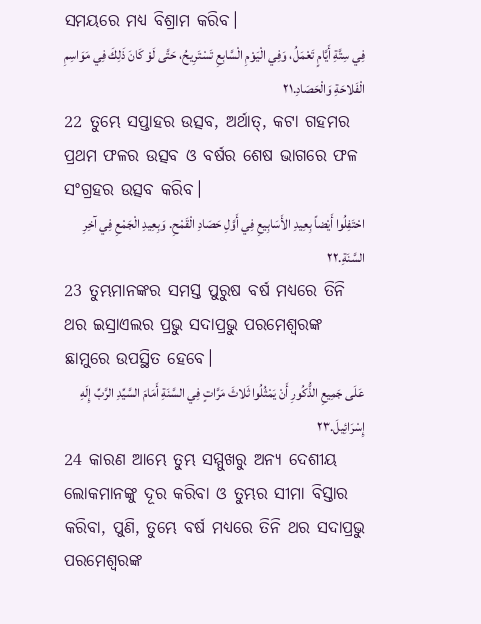ସମୟରେ ମଧ୍ୟ ବିଶ୍ରାମ କରିବ।
فِي سِتَّةِ أَيَّامٍ تَعْمَلُ، وَفِي الْيَوْمِ الْسَّابِعِ تَسْتَرِيحُ، حَتَّى لَوْ كَانَ ذَلِكَ فِي مَوَاسِمِ الْفَلاحَةِ وَالْحَصَادِ.٢١
22 ତୁମ୍ଭେ ସପ୍ତାହର ଉତ୍ସବ, ଅର୍ଥାତ୍‍, କଟା ଗହମର ପ୍ରଥମ ଫଳର ଉତ୍ସବ ଓ ବର୍ଷର ଶେଷ ଭାଗରେ ଫଳ ସଂଗ୍ରହର ଉତ୍ସବ କରିବ।
احْتَفِلُوا أَيْضاً بِعِيدِ الأَسَابِيعِ فِي أَوَّلِ حَصَادِ الْقَمْحِ. وَبِعِيدِ الْجَمْعِ فِي آخِرِ السَّنَةِ.٢٢
23 ତୁମ୍ଭମାନଙ୍କର ସମସ୍ତ ପୁରୁଷ ବର୍ଷ ମଧ୍ୟରେ ତିନି ଥର ଇସ୍ରାଏଲର ପ୍ରଭୁ ସଦାପ୍ରଭୁ ପରମେଶ୍ୱରଙ୍କ ଛାମୁରେ ଉପସ୍ଥିତ ହେବେ।
عَلَى جَمِيعِ الذُّكُورِ أَنْ يَمْثُلُوا ثَلاثَ مَرَّاتٍ فِي السَّنَةِ أَمَامَ السَّيِّدِ الرَّبِّ إِلَهِ إِسْرَائِيلَ.٢٣
24 କାରଣ ଆମ୍ଭେ ତୁମ୍ଭ ସମ୍ମୁଖରୁ ଅନ୍ୟ ଦେଶୀୟ ଲୋକମାନଙ୍କୁ ଦୂର କରିବା ଓ ତୁମ୍ଭର ସୀମା ବିସ୍ତାର କରିବା, ପୁଣି, ତୁମ୍ଭେ ବର୍ଷ ମଧ୍ୟରେ ତିନି ଥର ସଦାପ୍ରଭୁ ପରମେଶ୍ୱରଙ୍କ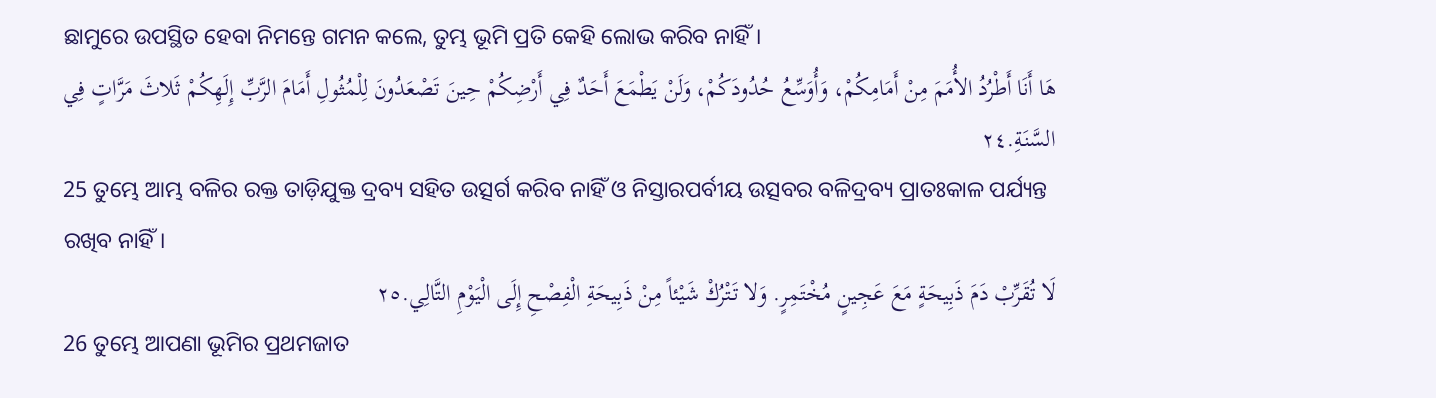ଛାମୁରେ ଉପସ୍ଥିତ ହେବା ନିମନ୍ତେ ଗମନ କଲେ, ତୁମ୍ଭ ଭୂମି ପ୍ରତି କେହି ଲୋଭ କରିବ ନାହିଁ।
هَا أَنَا أَطْرُدُ الأُمَمَ مِنْ أَمَامِكُمْ، وَأُوَسِّعُ حُدُودَكُمْ، وَلَنْ يَطْمَعَ أَحَدٌ فِي أَرْضِكُمْ حِينَ تَصْعَدُونَ لِلْمُثُولِ أَمَامَ الرَّبِّ إِلَهِكُمْ ثَلاثَ مَرَّاتٍ فِي السَّنَةِ.٢٤
25 ତୁମ୍ଭେ ଆମ୍ଭ ବଳିର ରକ୍ତ ତାଡ଼ିଯୁକ୍ତ ଦ୍ରବ୍ୟ ସହିତ ଉତ୍ସର୍ଗ କରିବ ନାହିଁ ଓ ନିସ୍ତାରପର୍ବୀୟ ଉତ୍ସବର ବଳିଦ୍ରବ୍ୟ ପ୍ରାତଃକାଳ ପର୍ଯ୍ୟନ୍ତ ରଖିବ ନାହିଁ।
لَا تُقَرِّبْ دَمَ ذَبِيحَةٍ مَعَ عَجِينٍ مُخْتَمِرٍ. وَلا تَتْرُكْ شَيْئاً مِنْ ذَبِيحَةِ الْفِصْحِ إِلَى الْيَوْمِ التَّالِي.٢٥
26 ତୁମ୍ଭେ ଆପଣା ଭୂମିର ପ୍ରଥମଜାତ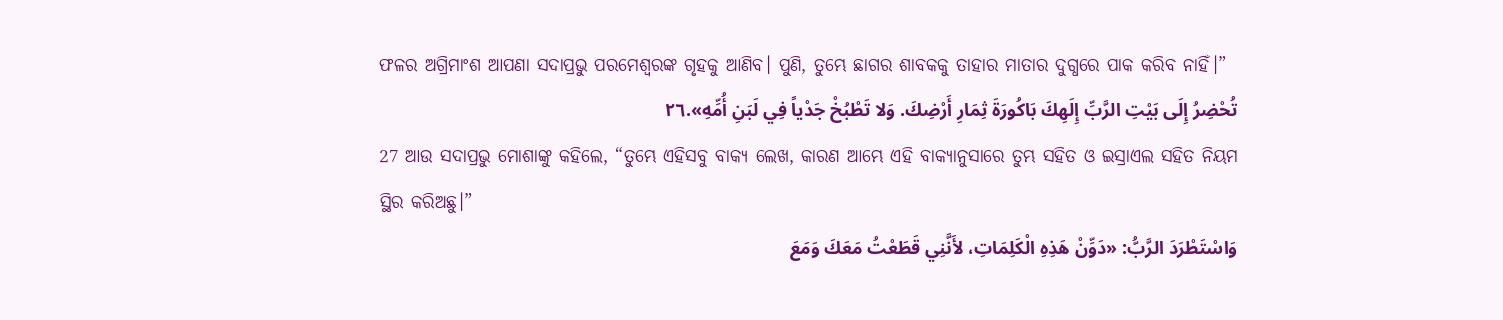ଫଳର ଅଗ୍ରିମାଂଶ ଆପଣା ସଦାପ୍ରଭୁ ପରମେଶ୍ୱରଙ୍କ ଗୃହକୁ ଆଣିବ। ପୁଣି, ତୁମ୍ଭେ ଛାଗର ଶାବକକୁ ତାହାର ମାତାର ଦୁଗ୍ଧରେ ପାକ କରିବ ନାହିଁ।”
تُحْضِرُ إِلَى بَيْتِ الرَّبِّ إِلَهِكَ بَاكُورَةَ ثِمَارِ أَرْضِكَ. وَلا تَطْبُخْ جَدْياً فِي لَبَنِ أُمِّهِ».٢٦
27 ଆଉ ସଦାପ୍ରଭୁ ମୋଶାଙ୍କୁ କହିଲେ, “ତୁମ୍ଭେ ଏହିସବୁ ବାକ୍ୟ ଲେଖ, କାରଣ ଆମ୍ଭେ ଏହି ବାକ୍ୟାନୁସାରେ ତୁମ୍ଭ ସହିତ ଓ ଇସ୍ରାଏଲ ସହିତ ନିୟମ ସ୍ଥିର କରିଅଛୁ।”
وَاسْتَطْرَدَ الرَّبُّ: «دَوِّنْ هَذِهِ الْكَلِمَاتِ، لأَنَّنِي قَطَعْتُ مَعَكَ وَمَعَ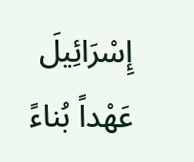إِسْرَائِيلَ عَهْداً بُناءً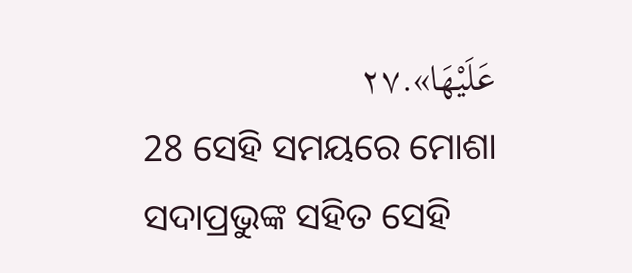عَلَيْهَا».٢٧
28 ସେହି ସମୟରେ ମୋଶା ସଦାପ୍ରଭୁଙ୍କ ସହିତ ସେହି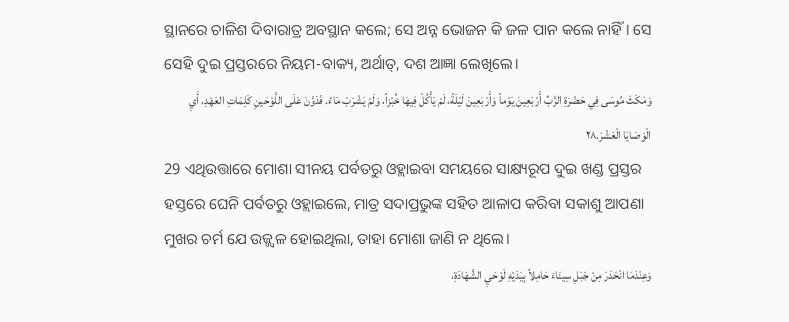ସ୍ଥାନରେ ଚାଳିଶ ଦିବାରାତ୍ର ଅବସ୍ଥାନ କଲେ; ସେ ଅନ୍ନ ଭୋଜନ କି ଜଳ ପାନ କଲେ ନାହିଁ। ସେ ସେହି ଦୁଇ ପ୍ରସ୍ତରରେ ନିୟମ-ବାକ୍ୟ, ଅର୍ଥାତ୍‍, ଦଶ ଆଜ୍ଞା ଲେଖିଲେ।
وَمَكَثَ مُوسَى فِي حَضْرَةِ الرَّبِّ أَرْبَعِينَ يَوْماً وَأَرْبَعِينَ لَيْلَةً، لَمْ يَأْكُلْ فِيهَا خُبْزاً، وَلَمْ يَشْرَبْ مَاءً. فَدَوَّنَ عَلَى اللَّوْحَينِ كَلِمَاتِ العَهْدِ، أَيِ الْوَصَايَا الْعَشْرَ.٢٨
29 ଏଥିଉତ୍ତାରେ ମୋଶା ସୀନୟ ପର୍ବତରୁ ଓହ୍ଲାଇବା ସମୟରେ ସାକ୍ଷ୍ୟରୂପ ଦୁଇ ଖଣ୍ଡ ପ୍ରସ୍ତର ହସ୍ତରେ ଘେନି ପର୍ବତରୁ ଓହ୍ଲାଇଲେ, ମାତ୍ର ସଦାପ୍ରଭୁଙ୍କ ସହିତ ଆଳାପ କରିବା ସକାଶୁ ଆପଣା ମୁଖର ଚର୍ମ ଯେ ଉଜ୍ଜ୍ୱଳ ହୋଇଥିଲା, ତାହା ମୋଶା ଜାଣି ନ ଥିଲେ।
وَعِنْدَمَا انْحَدَرَ مِنْ جَبَلِ سِينَاءَ حَامِلاً بِيَدَيْهِ لَوْحَيِ الشَّهَادَةِ،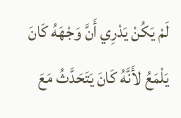لَمْ يَكُنْ يَدْرِي أَنَّ وَجْهَهُ كَانَ يَلْمَعُ لأَنَّهُ كَانَ يَتَحَدَّثُ مَعَ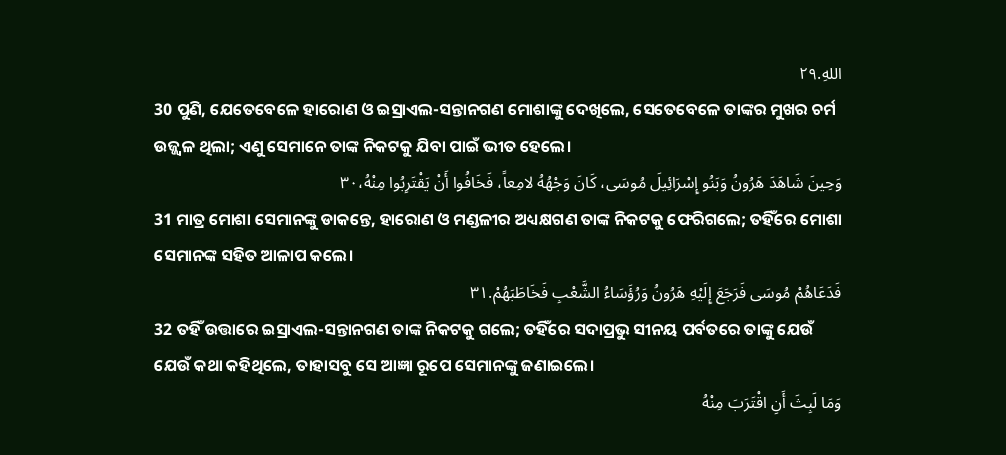اللهِ.٢٩
30 ପୁଣି, ଯେତେବେଳେ ହାରୋଣ ଓ ଇସ୍ରାଏଲ-ସନ୍ତାନଗଣ ମୋଶାଙ୍କୁ ଦେଖିଲେ, ସେତେବେଳେ ତାଙ୍କର ମୁଖର ଚର୍ମ ଉଜ୍ଜ୍ୱଳ ଥିଲା; ଏଣୁ ସେମାନେ ତାଙ୍କ ନିକଟକୁ ଯିବା ପାଇଁ ଭୀତ ହେଲେ।
وَحِينَ شَاهَدَ هَرُونُ وَبَنُو إِسْرَائِيلَ مُوسَى، كَانَ وَجْهُهُ لامِعاً، فَخَافُوا أَنْ يَقْتَرِبُوا مِنْهُ،٣٠
31 ମାତ୍ର ମୋଶା ସେମାନଙ୍କୁ ଡାକନ୍ତେ, ହାରୋଣ ଓ ମଣ୍ଡଳୀର ଅଧ୍ୟକ୍ଷଗଣ ତାଙ୍କ ନିକଟକୁ ଫେରିଗଲେ; ତହିଁରେ ମୋଶା ସେମାନଙ୍କ ସହିତ ଆଳାପ କଲେ।
فَدَعَاهُمْ مُوسَى فَرَجَعَ إِلَيْهِ هَرُونُ وَرُؤَسَاءُ الشَّعْبِ فَخَاطَبَهُمْ.٣١
32 ତହିଁ ଉତ୍ତାରେ ଇସ୍ରାଏଲ-ସନ୍ତାନଗଣ ତାଙ୍କ ନିକଟକୁ ଗଲେ; ତହିଁରେ ସଦାପ୍ରଭୁ ସୀନୟ ପର୍ବତରେ ତାଙ୍କୁ ଯେଉଁ ଯେଉଁ କଥା କହିଥିଲେ, ତାହାସବୁ ସେ ଆଜ୍ଞା ରୂପେ ସେମାନଙ୍କୁ ଜଣାଇଲେ।
وَمَا لَبِثَ أَنِ اقْتَرَبَ مِنْهُ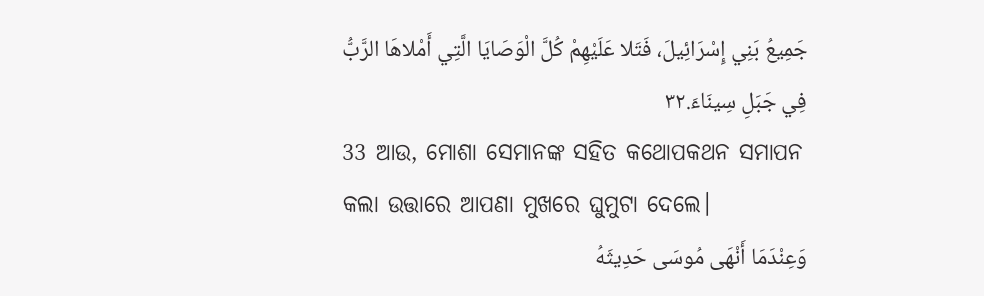جَمِيعُ بَنِي إِسْرَائِيلَ، فَتَلا عَلَيْهِمْ كُلَّ الْوَصَايَا الَّتِي أَمْلاهَا الرَّبُّ فِي جَبَلِ سِينَاءَ.٣٢
33 ଆଉ, ମୋଶା ସେମାନଙ୍କ ସହିତ କଥୋପକଥନ ସମାପନ କଲା ଉତ୍ତାରେ ଆପଣା ମୁଖରେ ଘୁମୁଟା ଦେଲେ।
وَعِنْدَمَا أَنْهَى مُوسَى حَدِيثَهُ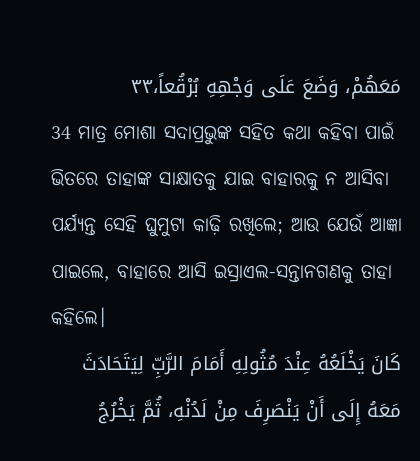مَعَهُمْ، وَضَعَ عَلَى وَجْهِهِ بُرْقُعاً،٣٣
34 ମାତ୍ର ମୋଶା ସଦାପ୍ରଭୁଙ୍କ ସହିତ କଥା କହିବା ପାଇଁ ଭିତରେ ତାହାଙ୍କ ସାକ୍ଷାତକୁ ଯାଇ ବାହାରକୁ ନ ଆସିବା ପର୍ଯ୍ୟନ୍ତ ସେହି ଘୁମୁଟା କାଢ଼ି ରଖିଲେ; ଆଉ ଯେଉଁ ଆଜ୍ଞା ପାଇଲେ, ବାହାରେ ଆସି ଇସ୍ରାଏଲ-ସନ୍ତାନଗଣକୁ ତାହା କହିଲେ।
كَانَ يَخْلَعُهُ عِنْدَ مُثُولِهِ أَمَامَ الرَّبِّ لِيَتَحَادَثَ مَعَهُ إِلَى أَنْ يَنْصَرِفَ مِنْ لَدُنْهِ، ثُمَّ يَخْرُجُ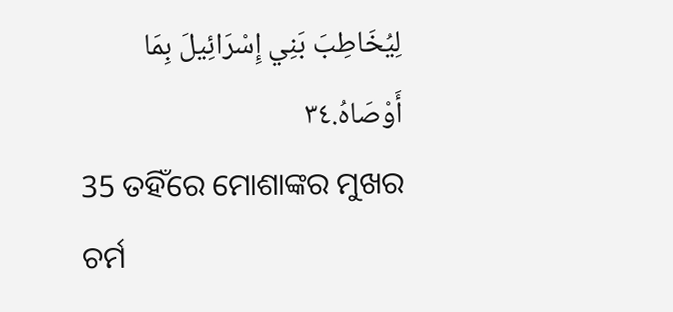لِيُخَاطِبَ بَنِي إِسْرَائِيلَ بِمَا أَوْصَاهُ.٣٤
35 ତହିଁରେ ମୋଶାଙ୍କର ମୁଖର ଚର୍ମ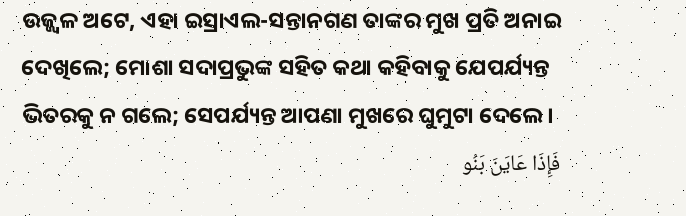ଉଜ୍ଜ୍ୱଳ ଅଟେ, ଏହା ଇସ୍ରାଏଲ-ସନ୍ତାନଗଣ ତାଙ୍କର ମୁଖ ପ୍ରତି ଅନାଇ ଦେଖିଲେ; ମୋଶା ସଦାପ୍ରଭୁଙ୍କ ସହିତ କଥା କହିବାକୁ ଯେପର୍ଯ୍ୟନ୍ତ ଭିତରକୁ ନ ଗଲେ; ସେପର୍ଯ୍ୟନ୍ତ ଆପଣା ମୁଖରେ ଘୁମୁଟା ଦେଲେ।
فَإِذَا عَايَنَ بَنُو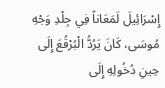إِسْرَائِيلَ لَمَعَاناً فِي جِلْدِ وَجْهِ مُوسَى، كَانَ يَرُدُّ الْبُرْقُعَ إِلَى حِينِ دُخُولِهِ إِلَى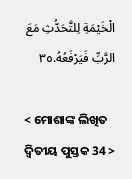الْخَيْمَةِ لِلتَّحَدُّثِ مَعَ الرَّبِّ فَيَرْفَعُهُ.٣٥

< ମୋଶାଙ୍କ ଲିଖିତ ଦ୍ୱିତୀୟ ପୁସ୍ତକ 34 >